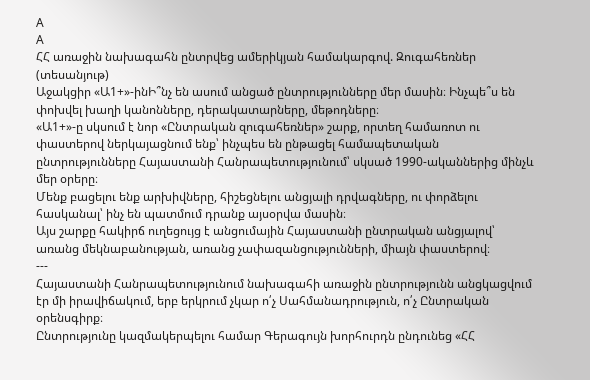A
A
ՀՀ առաջին նախագահն ընտրվեց ամերիկյան համակարգով. Զուգահեռներ (տեսանյութ)
Աջակցիր «Ա1+»-ինԻ՞նչ են ասում անցած ընտրությունները մեր մասին։ Ինչպե՞ս են փոխվել խաղի կանոնները, դերակատարները, մեթոդները։
«Ա1+»-ը սկսում է նոր «Ընտրական զուգահեռներ» շարք, որտեղ համառոտ ու փաստերով ներկայացնում ենք՝ ինչպես են ընթացել համապետական ընտրությունները Հայաստանի Հանրապետությունում՝ սկսած 1990-ականներից մինչև մեր օրերը։
Մենք բացելու ենք արխիվները, հիշեցնելու անցյալի դրվագները, ու փորձելու հասկանալ՝ ինչ են պատմում դրանք այսօրվա մասին։
Այս շարքը հակիրճ ուղեցույց է անցումային Հայաստանի ընտրական անցյալով՝ առանց մեկնաբանության, առանց չափազանցությունների, միայն փաստերով։
---
Հայաստանի Հանրապետությունում նախագահի առաջին ընտրությունն անցկացվում
էր մի իրավիճակում, երբ երկրում չկար ո՛չ Սահմանադրություն, ո՛չ Ընտրական օրենսգիրք։
Ընտրությունը կազմակերպելու համար Գերագույն խորհուրդն ընդունեց «ՀՀ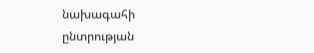նախագահի
ընտրության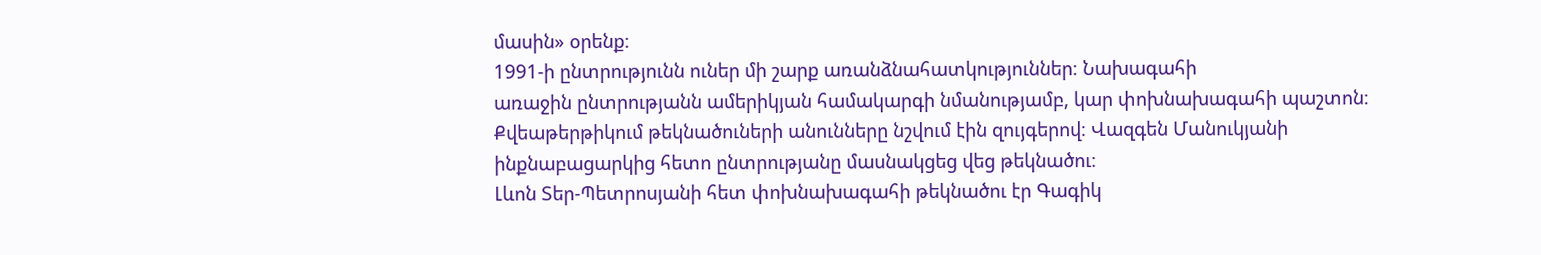մասին» օրենք։
1991-ի ընտրությունն ուներ մի շարք առանձնահատկություններ։ Նախագահի
առաջին ընտրությանն ամերիկյան համակարգի նմանությամբ, կար փոխնախագահի պաշտոն։
Քվեաթերթիկում թեկնածուների անունները նշվում էին զույգերով։ Վազգեն Մանուկյանի
ինքնաբացարկից հետո ընտրությանը մասնակցեց վեց թեկնածու։
Լևոն Տեր-Պետրոսյանի հետ փոխնախագահի թեկնածու էր Գագիկ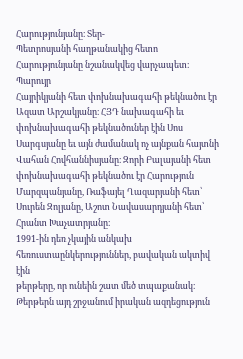Հարությունյանը։ Տեր-
Պետրոսյանի հաղթանակից հետո Հարությունյանը նշանակվեց վարչապետ։ Պարույր
Հայրիկյանի հետ փոխնախագահի թեկնածու էր Ազատ Արշակյանը։ ՀՅԴ նախագահի եւ
փոխնախագահի թեկնածուներ էին Սոս Սարգսյանը եւ այն ժամանակ ոչ այնքան հայտնի
Վահան Հովհաննիսյանը։ Զորի Բալայանի հետ փոխնախագահի թեկնածու էր Հարություն
Մարզպանյանը, Ռաֆայել Ղազարյանի հետ՝ Սուրեն Զոլյանը, Աշոտ Նավասարդյանի հետ՝
Հրանտ Խաչատրյանը։
1991-ին դեռ չկային անկախ հեռուստաընկերություններ, բավական ակտիվ էին
թերթերը, որ ունեին շատ մեծ տպաքանակ։ Թերթերն այդ շրջանում իրական ազդեցություն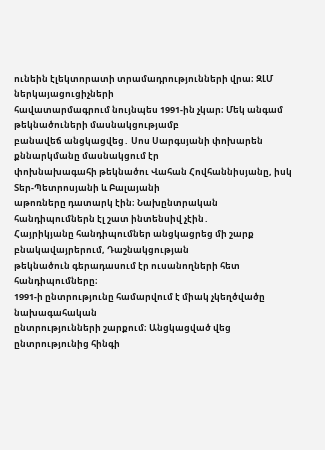ունեին էլեկտորատի տրամադրությունների վրա։ ԶԼՄ ներկայացուցիչների
հավատարմագրում նույնպես 1991-ին չկար։ Մեկ անգամ թեկնածուների մասնակցությամբ
բանավեճ անցկացվեց․ Սոս Սարգսյանի փոխարեն քննարկմանը մասնակցում էր
փոխնախագահի թեկնածու Վահան Հովհաննիսյանը, իսկ Տեր-Պետրոսյանի և Բալայանի
աթոռները դատարկ էին։ Նախընտրական հանդիպումներն էլ շատ ինտենսիվ չէին․
Հայրիկյանը հանդիպումներ անցկացրեց մի շարք բնակավայրերում, Դաշնակցության
թեկնածուն գերադասում էր ուսանողների հետ հանդիպումները։
1991-ի ընտրությունը համարվում է միակ չկեղծվածը նախագահական
ընտրությունների շարքում։ Անցկացված վեց ընտրությունից հինգի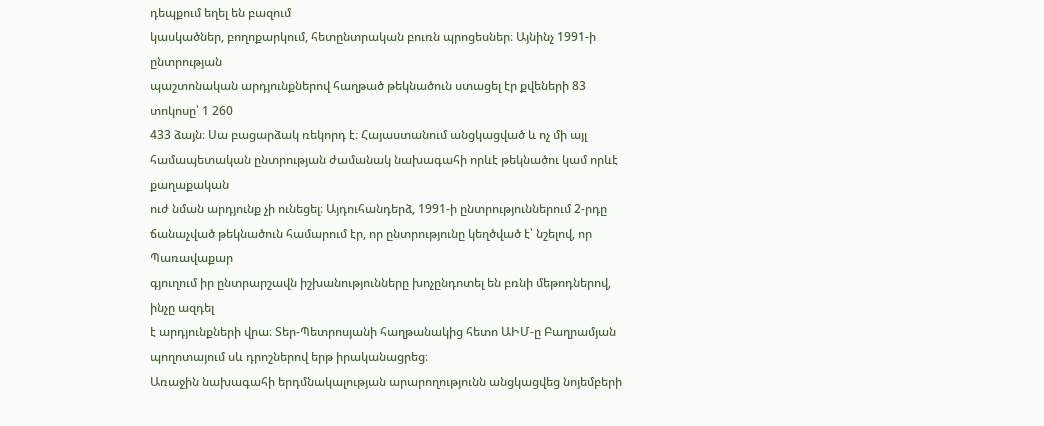դեպքում եղել են բազում
կասկածներ, բողոքարկում, հետընտրական բուռն պրոցեսներ։ Այնինչ 1991-ի ընտրության
պաշտոնական արդյունքներով հաղթած թեկնածուն ստացել էր քվեների 83 տոկոսը՝ 1 260
433 ձայն։ Սա բացարձակ ռեկորդ է։ Հայաստանում անցկացված և ոչ մի այլ
համապետական ընտրության ժամանակ նախագահի որևէ թեկնածու կամ որևէ քաղաքական
ուժ նման արդյունք չի ունեցել։ Այդուհանդերձ, 1991-ի ընտրություններում 2-րդը
ճանաչված թեկնածուն համարում էր, որ ընտրությունը կեղծված է՝ նշելով, որ Պառավաքար
գյուղում իր ընտրարշավն իշխանությունները խոչընդոտել են բռնի մեթոդներով, ինչը ազդել
է արդյունքների վրա։ Տեր-Պետրոսյանի հաղթանակից հետո ԱԻՄ-ը Բաղրամյան
պողոտայում սև դրոշներով երթ իրականացրեց։
Առաջին նախագահի երդմնակալության արարողությունն անցկացվեց նոյեմբերի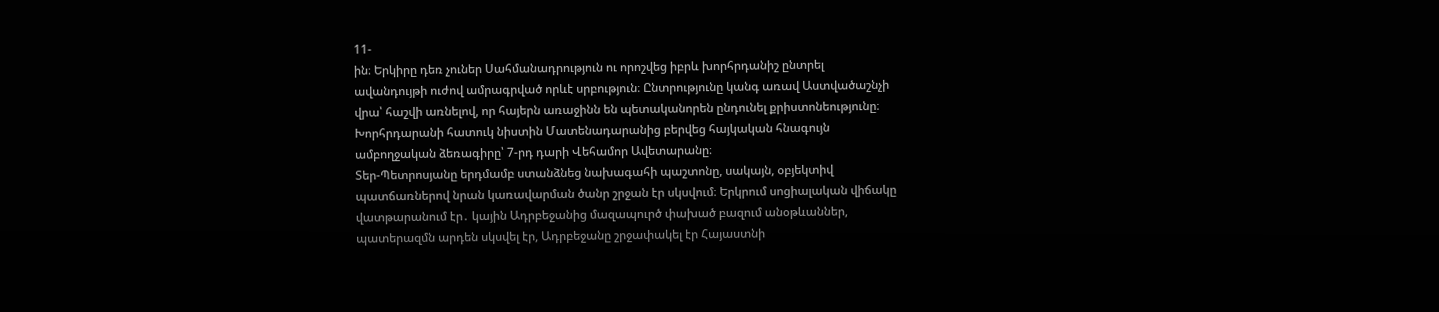11-
ին։ Երկիրը դեռ չուներ Սահմանադրություն ու որոշվեց իբրև խորհրդանիշ ընտրել
ավանդույթի ուժով ամրագրված որևէ սրբություն։ Ընտրությունը կանգ առավ Աստվածաշնչի
վրա՝ հաշվի առնելով, որ հայերն առաջինն են պետականորեն ընդունել քրիստոնեությունը։
Խորհրդարանի հատուկ նիստին Մատենադարանից բերվեց հայկական հնագույն
ամբողջական ձեռագիրը՝ 7-րդ դարի Վեհամոր Ավետարանը։
Տեր-Պետրոսյանը երդմամբ ստանձնեց նախագահի պաշտոնը, սակայն, օբյեկտիվ
պատճառներով նրան կառավարման ծանր շրջան էր սկսվում։ Երկրում սոցիալական վիճակը
վատթարանում էր․ կային Ադրբեջանից մազապուրծ փախած բազում անօթևաններ,
պատերազմն արդեն սկսվել էր, Ադրբեջանը շրջափակել էր Հայաստնի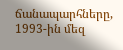ճանապարհները,
1993-ին մեզ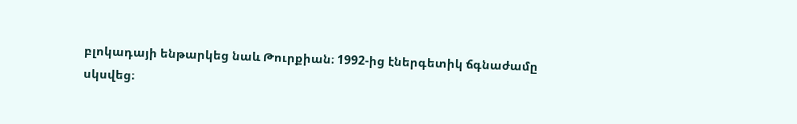բլոկադայի ենթարկեց նաև Թուրքիան։ 1992-ից էներգետիկ ճգնաժամը
սկսվեց։